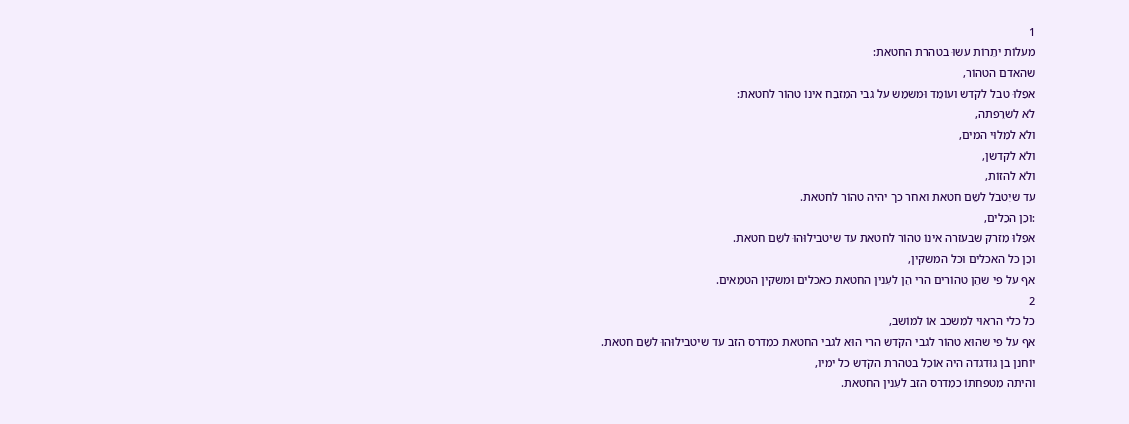1
מעלוֹת יתֵרוֹת עשוּ בטהרת החטאת:
שהאדם הטהוֹר,
אפִלוּ טבל לקֹדש ועוֹמֵד וּמשמֵש על גבי המִזבֵח אינוֹ טהוֹר לחטאת:
לֹא לִשרֵפתה,
ולֹא למִלוּי המים,
ולֹא לקדשן,
ולֹא להזוֹת,
עד שיִטבֹל לשֵם חטאת ואחר כך יהיה טהוֹר לחטאת.
:וכֵן הכֵלים,
אפִלוּ מִזרק שבעזרה אינוֹ טהוֹר לחטאת עד שיטבילוּהוּ לשֵם חטאת.
וכֵן כל האכלים וכל המשקין,
אף על פי שהֵן טהוֹרים הרי הֵן לעִנין החטאת כאכלים וּמשקין הטמֵאים.
2
כל כלי הראוּי למִשכב אוֹ למוֹשב,
אף על פי שהוּא טהוֹר לגבי הקֹדש הרי הוּא לגבי החטאת כמִדרס הזב עד שיטבילוּהוּ לשֵם חטאת.
יוֹחנן בן גוּדגדה היה אוֹכֵל בטהרת הקֹדש כל ימיו,
והיתה מִטפחתוֹ כמִדרס הזב לעִנין החטאת.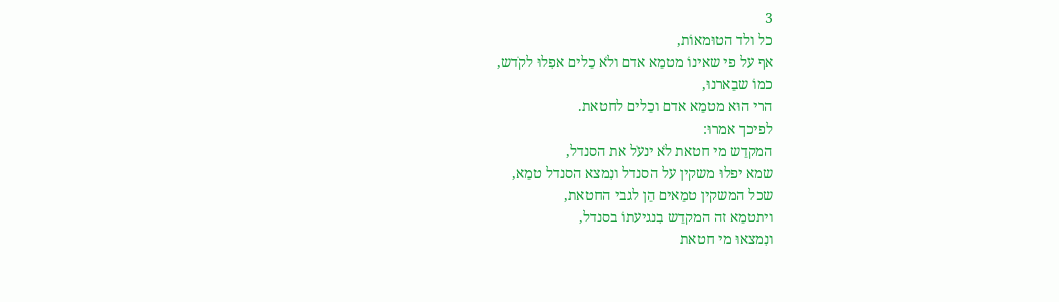3
כל ולד הטוּמאוֹת,
אף על פי שאינוֹ מטמֵא אדם ולֹא כֵלים אפִלוּ לקֹדש,
כמוֹ שבֵארנוּ,
הרי הוּא מטמֵא אדם וכֵלים לחטאת.
לפיכך אמרוּ:
המקדֵש מי חטאת לֹא ינעֹל את הסנדל,
שמא יפלוּ משקין על הסנדל ונִמצא הסנדל טמֵא,
שכל המשקין טמֵאים הֵן לגבי החטאת,
ויתטמֵא זה המקדֵש בִנגיעתוֹ בסנדל,
ונִמצאוּ מי חטאת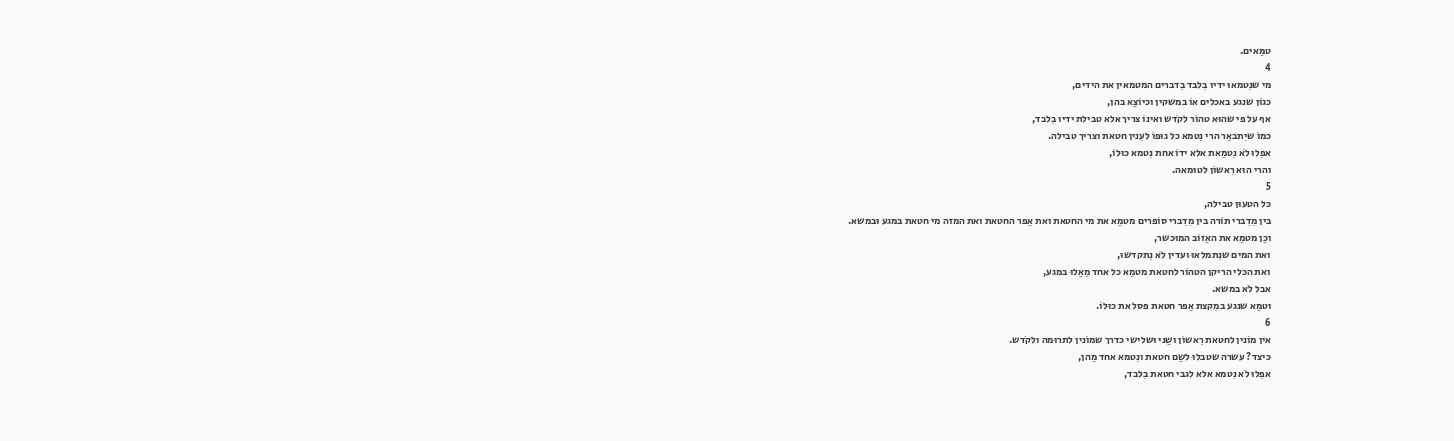טמֵאים.
4
מי שנִטמאוּ ידיו בִלבד בִדברים המטמאין את הידים,
כגוֹן שנגע באכלים אוֹ במשקין וכיוֹצֵא בהן,
אף על פי שהוּא טהוֹר לקֹדש ואינוֹ צריך אלא טבילת ידיו בִלבד,
כמוֹ שיִתבאֵר הרי נִטמא כל גוּפוֹ לעִנין חטאת וצריך טבילה.
אפִלוּ לֹא נִטמֵאת אלא ידוֹ אחת נִטמא כוּלוֹ,
והרי הוּא רִאשוֹן לטוּמאה.
5
כל הטעוּן טבילה,
בין מִדִברי תוֹרה בין מִדִברי סוֹפרים מטמֵא את מי החטאת ואת אֵפר החטאת ואת המזה מי חטאת במגע וּבמשא.
וכֵן מטמֵא את האֵזוֹב המוּכשר,
ואת המים שנִתמלאוּ ועדין לֹא נִתקדשוּ,
ואת הכלי הריקן הטהוֹר לחטאת מטמֵא כל אחד מֵאֵלוּ במגע,
אבל לֹא במשא.
וטמֵא שנגע במִקצת אֵפר חטאת פסל את כוּלוֹ.
6
אין מוֹנין לחטאת רִאשוֹן ושֵני וּשלישי כדרך שמוֹנין לתרוּמה ולקֹדש.
כיצד? עשרה שטבלוּ לשֵם חטאת ונִטמא אחד מֵהן,
אפִלוּ לֹא נִטמא אלא לגבי חטאת בִלבד,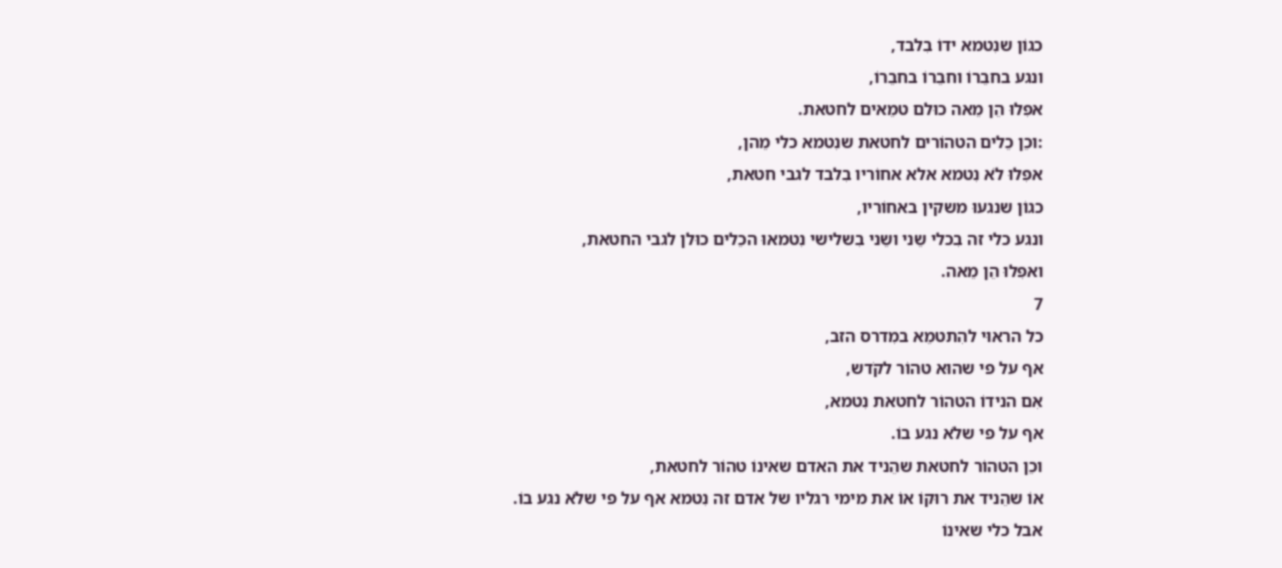כגוֹן שנִטמא ידוֹ בִלבד,
ונגע בחבֵרוֹ וחבֵרוֹ בחבֵרוֹ,
אפִלוּ הֵן מֵאה כוּלם טמֵאים לחטאת.
:וכֵן כֵלים הטהוֹרים לחטאת שנִטמא כלי מֵהן,
אפִלוּ לֹא נִטמא אלא אחוֹריו בִלבד לגבי חטאת,
כגוֹן שנגעוּ משקין באחוֹריו,
ונגע כלי זה בִכלי שֵני ושֵני בִשלישי נִטמאוּ הכֵלים כוּלן לגבי החטאת,
ואפִלוּ הֵן מֵאה.
7
כל הראוּי להִתטמֵא במִדרס הזב,
אף על פי שהוּא טהוֹר לקֹדש,
אִם הנידוֹ הטהוֹר לחטאת נִטמא,
אף על פי שלֹא נגע בוֹ.
וכֵן הטהוֹר לחטאת שהֵניד את האדם שאינוֹ טהוֹר לחטאת,
אוֹ שהֵניד את רוּקוֹ אוֹ את מימי רגליו של אדם זה נִטמא אף על פי שלֹא נגע בוֹ.
אבל כלי שאינוֹ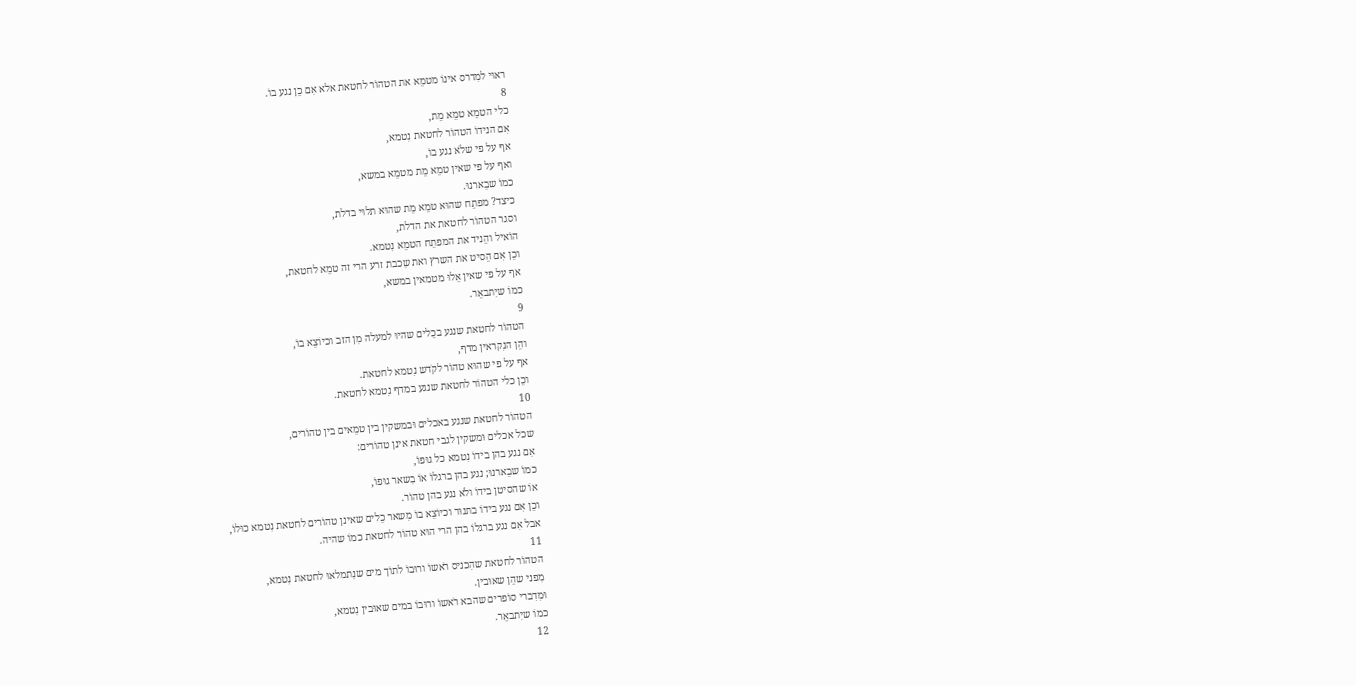ראוּי למִדרס אינוֹ מטמֵא את הטהוֹר לחטאת אלא אִם כֵן נגע בוֹ.
8
כלי הטמֵא טמֵא מֵת,
אִם הנידוֹ הטהוֹר לחטאת נִטמא,
אף על פי שלֹא נגע בוֹ,
ואף על פי שאין טמֵא מֵת מטמֵא במשא,
כמוֹ שבֵארנוּ.
כיצד? מפתֵח שהוּא טמֵא מֵת שהוּא תלוּי בדלת,
וסגר הטהוֹר לחטאת את הדלת,
הוֹאיל והֵניד את המפתֵח הטמֵא נִטמא.
וכֵן אִם הֵסיט את השרץ ואת שִכבת זרע הרי זה טמֵא לחטאת,
אף על פי שאין אֵלוּ מטמאין במשא,
כמוֹ שיִתבאֵר.
9
הטהוֹר לחטאת שנגע בכֵלים שהיוּ למעלה מִן הזב וכיוֹצֵא בוֹ,
והֵן הנִקראין מדף,
אף על פי שהוּא טהוֹר לקֹדש נִטמא לחטאת.
וכֵן כלי הטהוֹר לחטאת שנגע במדף נִטמא לחטאת.
10
הטהוֹר לחטאת שנגע באכלים וּבמשקין בין טמֵאים בין טהוֹרים,
שכל אכלים וּמשקין לגבי חטאת אינן טהוֹרים:
אִם נגע בהן בידוֹ נִטמא כל גוּפוֹ,
כמוֹ שבֵארנוּ; נגע בהן ברגלוֹ אוֹ בִשאר גוּפוֹ,
אוֹ שהסיטן בידוֹ ולֹא נגע בהן טהוֹר.
וכֵן אִם נגע בידוֹ בתנוּר וכיוֹצֵא בוֹ מִשאר כֵלים שאינן טהוֹרים לחטאת נִטמא כוּלוֹ,
אבל אִם נגע ברגלוֹ בהן הרי הוּא טהוֹר לחטאת כמוֹ שהיה.
11
הטהוֹר לחטאת שהִכניס רֹאשוֹ ורוּבוֹ לתוֹך מים שנִתמלאוּ לחטאת נִטמא,
מִפני שהֵן שאוּבין.
וּמִדִברי סוֹפרים שהבא רֹאשוֹ ורוּבוֹ במים שאוּבין נִטמא,
כמוֹ שיִתבאֵר.
12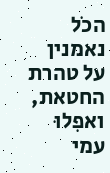הכֹל נאמנין על טהרת החטאת,
ואפִלוּ עמי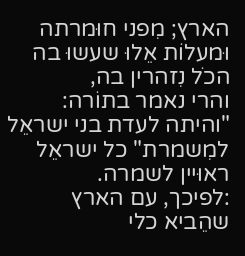הארץ; מִפני חוּמרתה וּמעלוֹת אֵלוּ שעשוּ בה הכֹל נִזהרין בה,
והרי נאמר בתוֹרה:
"והיתה לעדת בני ישראֵל למִשמרת" כל ישראֵל ראוּיין לשמרה.
:לפיכך, עם הארץ שהֵביא כלי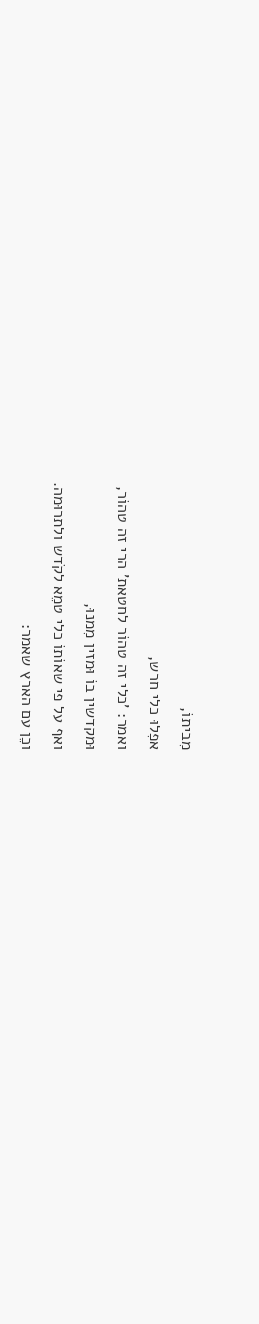מִביתוֹ,
אפִלוּ כלי חרש,
ואמר: 'כלי זה טהוֹר לחטאת' הרי זה טהוֹר,
וּמקדשין בוֹ וּמזין מִמנוּ,
ואף על פי שאוֹתוֹ כלי טמֵא לקֹדש ולתרוּמה.
וכֵן עם הארץ שאמר: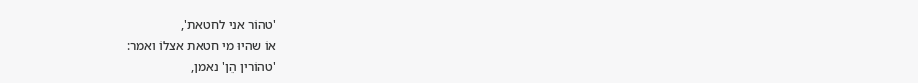'טהוֹר אני לחטאת',
אוֹ שהיוּ מי חטאת אצלוֹ ואמר:
'טהוֹרין הֵן' נאמן,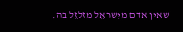שאין אדם מיִשראֵל מזלזֵל בה.